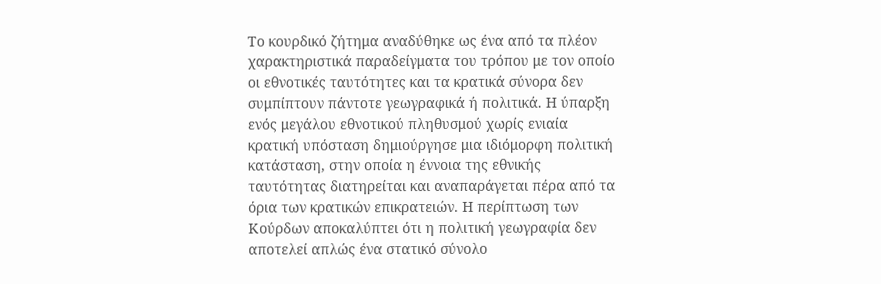Το κουρδικό ζήτημα αναδύθηκε ως ένα από τα πλέον χαρακτηριστικά παραδείγματα του τρόπου με τον οποίο οι εθνοτικές ταυτότητες και τα κρατικά σύνορα δεν συμπίπτουν πάντοτε γεωγραφικά ή πολιτικά. Η ύπαρξη ενός μεγάλου εθνοτικού πληθυσμού χωρίς ενιαία κρατική υπόσταση δημιούργησε μια ιδιόμορφη πολιτική κατάσταση, στην οποία η έννοια της εθνικής ταυτότητας διατηρείται και αναπαράγεται πέρα από τα όρια των κρατικών επικρατειών. Η περίπτωση των Κούρδων αποκαλύπτει ότι η πολιτική γεωγραφία δεν αποτελεί απλώς ένα στατικό σύνολο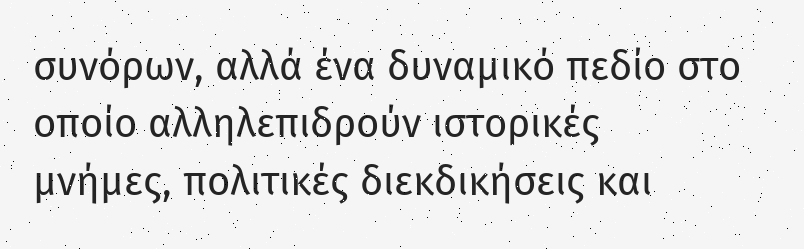συνόρων, αλλά ένα δυναμικό πεδίο στο οποίο αλληλεπιδρούν ιστορικές μνήμες, πολιτικές διεκδικήσεις και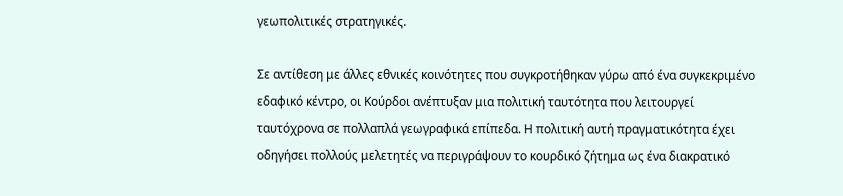γεωπολιτικές στρατηγικές.

Σε αντίθεση με άλλες εθνικές κοινότητες που συγκροτήθηκαν γύρω από ένα συγκεκριμένο εδαφικό κέντρο, οι Κούρδοι ανέπτυξαν μια πολιτική ταυτότητα που λειτουργεί ταυτόχρονα σε πολλαπλά γεωγραφικά επίπεδα. Η πολιτική αυτή πραγματικότητα έχει οδηγήσει πολλούς μελετητές να περιγράψουν το κουρδικό ζήτημα ως ένα διακρατικό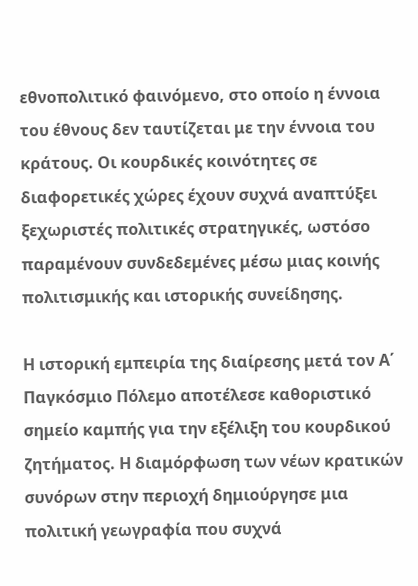εθνοπολιτικό φαινόμενο, στο οποίο η έννοια του έθνους δεν ταυτίζεται με την έννοια του κράτους. Οι κουρδικές κοινότητες σε διαφορετικές χώρες έχουν συχνά αναπτύξει ξεχωριστές πολιτικές στρατηγικές, ωστόσο παραμένουν συνδεδεμένες μέσω μιας κοινής πολιτισμικής και ιστορικής συνείδησης.

Η ιστορική εμπειρία της διαίρεσης μετά τον Α΄ Παγκόσμιο Πόλεμο αποτέλεσε καθοριστικό σημείο καμπής για την εξέλιξη του κουρδικού ζητήματος. Η διαμόρφωση των νέων κρατικών συνόρων στην περιοχή δημιούργησε μια πολιτική γεωγραφία που συχνά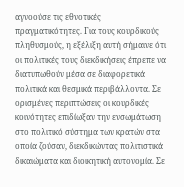αγνοούσε τις εθνοτικές πραγματικότητες. Για τους κουρδικούς πληθυσμούς, η εξέλιξη αυτή σήμαινε ότι οι πολιτικές τους διεκδικήσεις έπρεπε να διατυπωθούν μέσα σε διαφορετικά πολιτικά και θεσμικά περιβάλλοντα. Σε ορισμένες περιπτώσεις οι κουρδικές κοινότητες επιδίωξαν την ενσωμάτωση στο πολιτικό σύστημα των κρατών στα οποία ζούσαν, διεκδικώντας πολιτιστικά δικαιώματα και διοικητική αυτονομία. Σε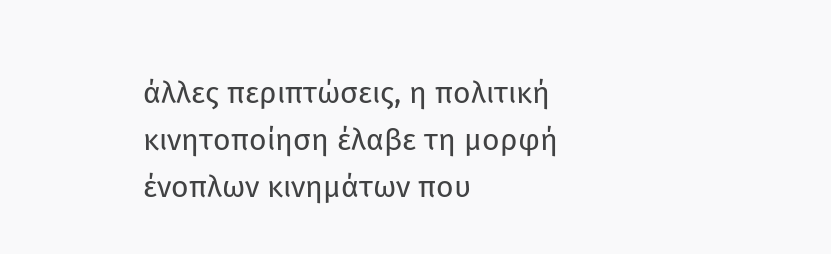άλλες περιπτώσεις, η πολιτική κινητοποίηση έλαβε τη μορφή ένοπλων κινημάτων που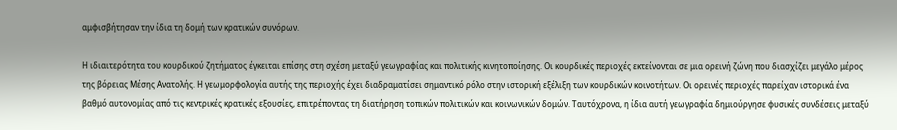αμφισβήτησαν την ίδια τη δομή των κρατικών συνόρων.

Η ιδιαιτερότητα του κουρδικού ζητήματος έγκειται επίσης στη σχέση μεταξύ γεωγραφίας και πολιτικής κινητοποίησης. Οι κουρδικές περιοχές εκτείνονται σε μια ορεινή ζώνη που διασχίζει μεγάλο μέρος της βόρειας Μέσης Ανατολής. Η γεωμορφολογία αυτής της περιοχής έχει διαδραματίσει σημαντικό ρόλο στην ιστορική εξέλιξη των κουρδικών κοινοτήτων. Οι ορεινές περιοχές παρείχαν ιστορικά ένα βαθμό αυτονομίας από τις κεντρικές κρατικές εξουσίες, επιτρέποντας τη διατήρηση τοπικών πολιτικών και κοινωνικών δομών. Ταυτόχρονα, η ίδια αυτή γεωγραφία δημιούργησε φυσικές συνδέσεις μεταξύ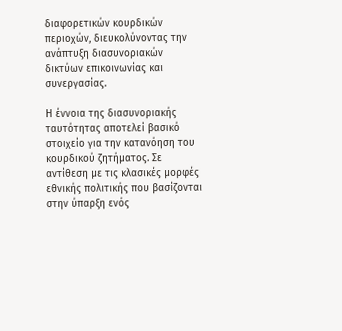διαφορετικών κουρδικών περιοχών, διευκολύνοντας την ανάπτυξη διασυνοριακών δικτύων επικοινωνίας και συνεργασίας.

Η έννοια της διασυνοριακής ταυτότητας αποτελεί βασικό στοιχείο για την κατανόηση του κουρδικού ζητήματος. Σε αντίθεση με τις κλασικές μορφές εθνικής πολιτικής που βασίζονται στην ύπαρξη ενός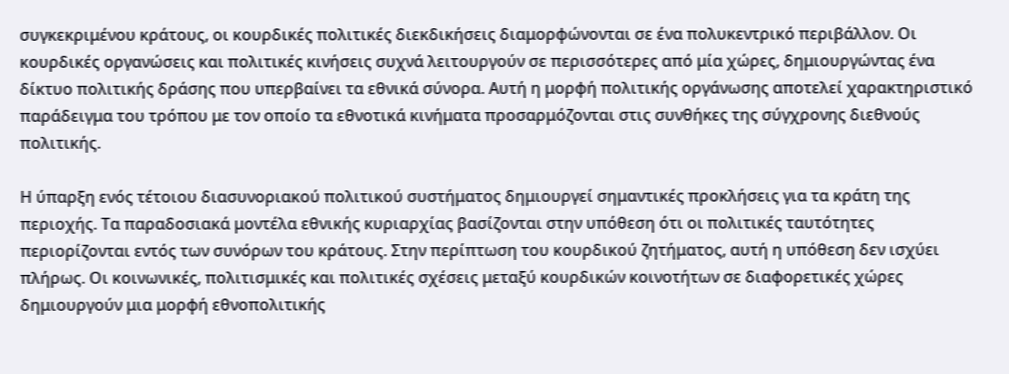συγκεκριμένου κράτους, οι κουρδικές πολιτικές διεκδικήσεις διαμορφώνονται σε ένα πολυκεντρικό περιβάλλον. Οι κουρδικές οργανώσεις και πολιτικές κινήσεις συχνά λειτουργούν σε περισσότερες από μία χώρες, δημιουργώντας ένα δίκτυο πολιτικής δράσης που υπερβαίνει τα εθνικά σύνορα. Αυτή η μορφή πολιτικής οργάνωσης αποτελεί χαρακτηριστικό παράδειγμα του τρόπου με τον οποίο τα εθνοτικά κινήματα προσαρμόζονται στις συνθήκες της σύγχρονης διεθνούς πολιτικής.

Η ύπαρξη ενός τέτοιου διασυνοριακού πολιτικού συστήματος δημιουργεί σημαντικές προκλήσεις για τα κράτη της περιοχής. Τα παραδοσιακά μοντέλα εθνικής κυριαρχίας βασίζονται στην υπόθεση ότι οι πολιτικές ταυτότητες περιορίζονται εντός των συνόρων του κράτους. Στην περίπτωση του κουρδικού ζητήματος, αυτή η υπόθεση δεν ισχύει πλήρως. Οι κοινωνικές, πολιτισμικές και πολιτικές σχέσεις μεταξύ κουρδικών κοινοτήτων σε διαφορετικές χώρες δημιουργούν μια μορφή εθνοπολιτικής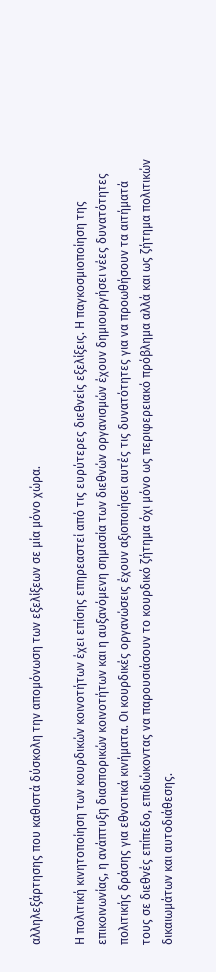αλληλεξάρτησης που καθιστά δύσκολη την απομόνωση των εξελίξεων σε μία μόνο χώρα.

Η πολιτική κινητοποίηση των κουρδικών κοινοτήτων έχει επίσης επηρεαστεί από τις ευρύτερες διεθνείς εξελίξεις. Η παγκοσμιοποίηση της επικοινωνίας, η ανάπτυξη διασπορικών κοινοτήτων και η αυξανόμενη σημασία των διεθνών οργανισμών έχουν δημιουργήσει νέες δυνατότητες πολιτικής δράσης για εθνοτικά κινήματα. Οι κουρδικές οργανώσεις έχουν αξιοποιήσει αυτές τις δυνατότητες για να προωθήσουν τα αιτήματά τους σε διεθνές επίπεδο, επιδιώκοντας να παρουσιάσουν το κουρδικό ζήτημα όχι μόνο ως περιφερειακό πρόβλημα αλλά και ως ζήτημα πολιτικών δικαιωμάτων και αυτοδιάθεσης.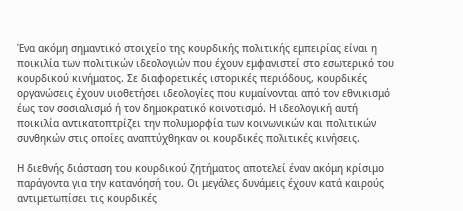Ένα ακόμη σημαντικό στοιχείο της κουρδικής πολιτικής εμπειρίας είναι η ποικιλία των πολιτικών ιδεολογιών που έχουν εμφανιστεί στο εσωτερικό του κουρδικού κινήματος. Σε διαφορετικές ιστορικές περιόδους, κουρδικές οργανώσεις έχουν υιοθετήσει ιδεολογίες που κυμαίνονται από τον εθνικισμό έως τον σοσιαλισμό ή τον δημοκρατικό κοινοτισμό. Η ιδεολογική αυτή ποικιλία αντικατοπτρίζει την πολυμορφία των κοινωνικών και πολιτικών συνθηκών στις οποίες αναπτύχθηκαν οι κουρδικές πολιτικές κινήσεις.

Η διεθνής διάσταση του κουρδικού ζητήματος αποτελεί έναν ακόμη κρίσιμο παράγοντα για την κατανόησή του. Οι μεγάλες δυνάμεις έχουν κατά καιρούς αντιμετωπίσει τις κουρδικές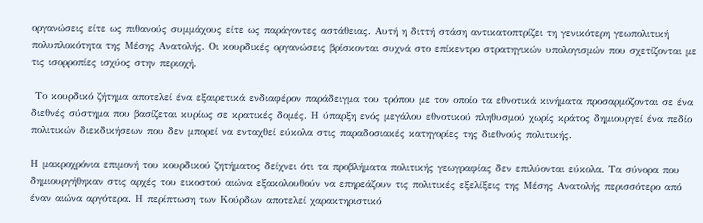οργανώσεις είτε ως πιθανούς συμμάχους είτε ως παράγοντες αστάθειας. Αυτή η διττή στάση αντικατοπτρίζει τη γενικότερη γεωπολιτική πολυπλοκότητα της Μέσης Ανατολής. Οι κουρδικές οργανώσεις βρίσκονται συχνά στο επίκεντρο στρατηγικών υπολογισμών που σχετίζονται με τις ισορροπίες ισχύος στην περιοχή.

 Το κουρδικό ζήτημα αποτελεί ένα εξαιρετικά ενδιαφέρον παράδειγμα του τρόπου με τον οποίο τα εθνοτικά κινήματα προσαρμόζονται σε ένα διεθνές σύστημα που βασίζεται κυρίως σε κρατικές δομές. Η ύπαρξη ενός μεγάλου εθνοτικού πληθυσμού χωρίς κράτος δημιουργεί ένα πεδίο πολιτικών διεκδικήσεων που δεν μπορεί να ενταχθεί εύκολα στις παραδοσιακές κατηγορίες της διεθνούς πολιτικής.

Η μακροχρόνια επιμονή του κουρδικού ζητήματος δείχνει ότι τα προβλήματα πολιτικής γεωγραφίας δεν επιλύονται εύκολα. Τα σύνορα που δημιουργήθηκαν στις αρχές του εικοστού αιώνα εξακολουθούν να επηρεάζουν τις πολιτικές εξελίξεις της Μέσης Ανατολής περισσότερο από έναν αιώνα αργότερα. Η περίπτωση των Κούρδων αποτελεί χαρακτηριστικό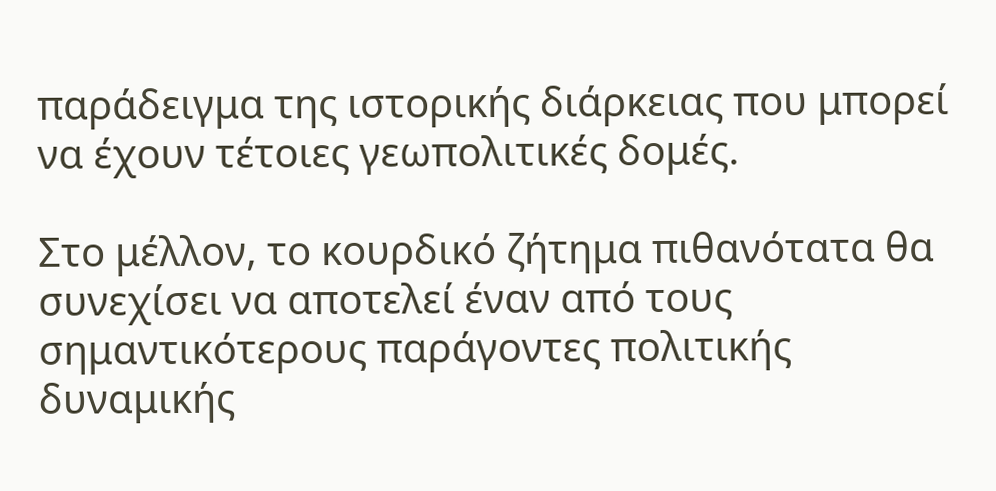παράδειγμα της ιστορικής διάρκειας που μπορεί να έχουν τέτοιες γεωπολιτικές δομές.

Στο μέλλον, το κουρδικό ζήτημα πιθανότατα θα συνεχίσει να αποτελεί έναν από τους σημαντικότερους παράγοντες πολιτικής δυναμικής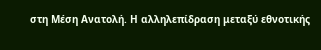στη Μέση Ανατολή. Η αλληλεπίδραση μεταξύ εθνοτικής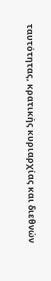ταυτότητας, κρατικής κυριαρχίας και διεθνών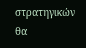στρατηγικών θα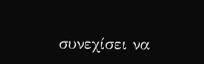συνεχίσει να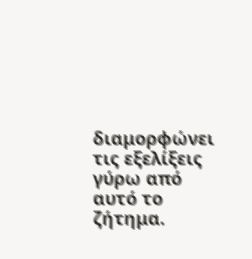διαμορφώνει τις εξελίξεις γύρω από αυτό το ζήτημα.